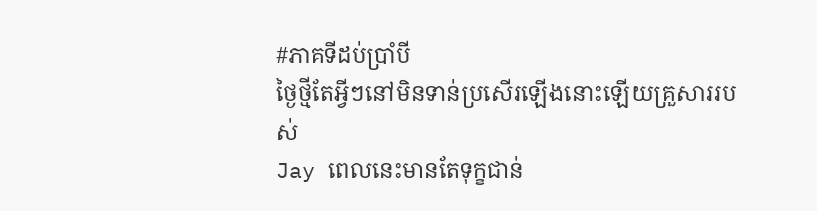#ភាគទីដប់ប្រាំបី
ថ្ងៃថ្មីតែអ្វីៗនៅមិនទាន់ប្រសេីរឡេីងនោះឡេីយគ្រួសាររបស់
Jay ពេលនេះមានតែទុក្ខជាន់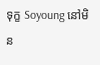ទុក្ខ Soyoung នៅមិន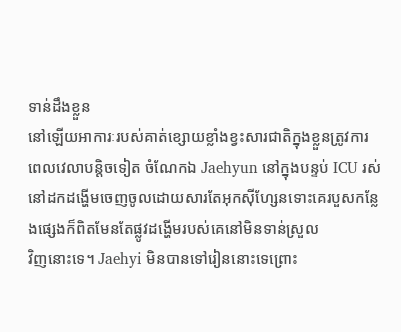ទាន់ដឹងខ្លួន
នៅឡេីយអាការៈរបស់គាត់ខ្សោយខ្លាំងខ្វះសារជាតិក្នុងខ្លួនត្រូវការ
ពេលវេលាបន្តិចទៀត ចំណែកឯ Jaehyun នៅក្នុងបន្ទប់ ICU រស់នៅដកដង្ហើមចេញចូលដោយសារតែអុកស៊ីហ្សែនទោះគេរបួសកន្លែងផ្សេងក៏ពិតមែនតែផ្លូវដង្ហើមរបស់គេនៅមិនទាន់ស្រួល
វិញនោះទេ។ Jaehyi មិនបានទៅរៀននោះទេព្រោះ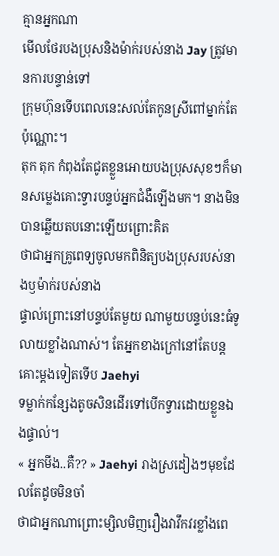គ្មានអ្នកណា
មេីលថែរបងប្រុសនិងម៉ាក់របស់នាង Jay ត្រូវមានការបន្ទាន់ទៅ
ក្រុមហ៊ុនទេីបពេលនេះសល់តែកូនស្រីពៅម្នាក់តែប៉ុណ្ណោះ។
តុក តុក កំពុងតែជូតខ្លួនអោយបងប្រុសសុខៗក៏មានសម្លេងគោះទ្វារបន្ទប់អ្នកជំងឺឡេីងមក។ នាងមិនបានឆ្លេីយតបនោះឡេីយព្រោះគិត
ថាជាអ្នកគ្រូពេទ្យចូលមកពិនិត្យបងប្រុសរបស់នាងឫម៉ាក់របស់នាង
ផ្ទាល់ព្រោះនៅបន្ទប់តែមួយ ណាមួយបន្ទប់នេះធំទូលាយខ្លាំងណាស់។ តែអ្នកខាងក្រៅនៅតែបន្តគោះម្ដងទៀតទេីប Jaehyi
ទម្លាក់កន្សែងតូចសិនដេីរទៅបេីកទ្វារដោយខ្លួនឯងផ្ទាល់។
« អ្នកមីង..គឺ?? » Jaehyi រាងស្រដៀងៗមុខដែលតែដូចមិនចាំ
ថាជាអ្នកណាព្រោះម្សិលមិញរឿងវាវឹកវរខ្លាំងពេ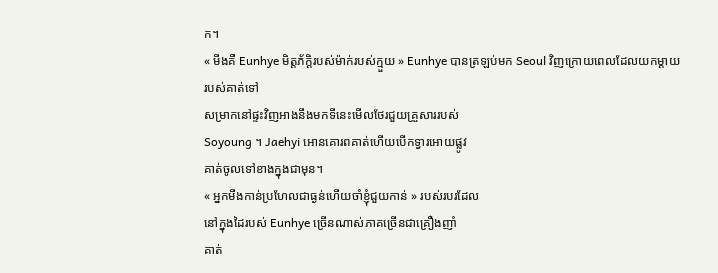ក។
« មីងគឺ Eunhye មិត្តភ័ក្ដិរបស់ម៉ាក់របស់ក្មួយ » Eunhye បានត្រឡប់មក Seoul វិញក្រោយពេលដែលយកម្តាយរបស់គាត់ទៅ
សម្រាកនៅផ្ទះវិញអាងនឹងមកទីនេះមេីលថែរជួយគ្រួសាររបស់
Soyoung ។ Jaehyi អោនគោរពគាត់ហេីយបេីកទ្វារអោយផ្លូវ
គាត់ចូលទៅខាងក្នុងជាមុន។
« អ្នកមីងកាន់ប្រហែលជាធ្ងន់ហេីយចាំខ្ញុំជួយកាន់ » របស់របរដែល
នៅក្នុងដៃរបស់ Eunhye ច្រេីនណាស់ភាគច្រើនជាគ្រឿងញាំ
គាត់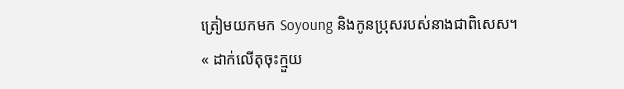ត្រៀមយកមក Soyoung និងកូនប្រុសរបស់នាងជាពិសេស។
« ដាក់លេីតុចុះក្មួយ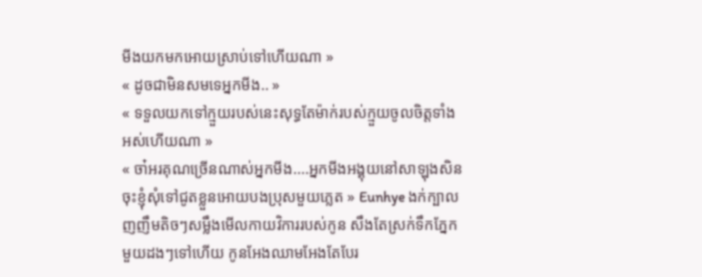មីងយកមកអោយស្រាប់ទៅហេីយណា »
« ដូចជាមិនសមទេអ្នកមីង.. »
« ទទួលយកទៅក្មួយរបស់នេះសុទ្ធតែម៉ាក់របស់ក្មួយចូលចិត្តទាំង
អស់ហេីយណា »
« ចា៎អរគុណច្រេីនណាស់អ្នកមីង....អ្នកមីងអង្គុយនៅសាឡុងសិន
ចុះខ្ញុំសុំទៅជូតខ្លួនអោយបងប្រុសមួយភ្លេត » Eunhye ងក់ក្បាល
ញញឹមតិចៗសម្លឹងមេីលកាយវិការរបស់កូន សឹងតែស្រក់ទឹកភ្នែក
មួយដងៗទៅហេីយ កូនអែងឈាមអែងតែបែរ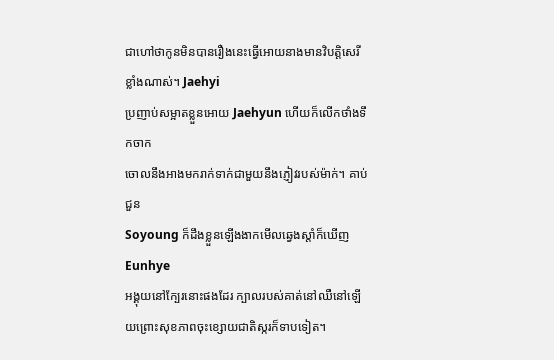ជាហៅថាកូនមិនបានរឿងនេះធ្វេីអោយនាងមានវិបត្តិសេរីខ្លាំងណាស់។ Jaehyi
ប្រញាប់សម្អាតខ្លួនអោយ Jaehyun ហេីយក៏លេីកថាំងទឹកចាក
ចោលនឹងអាងមករាក់ទាក់ជាមួយនឹងភ្ញៀវរបស់ម៉ាក់។ គាប់ជួន
Soyoung ក៏ដឹងខ្លួនឡេីងងាកមេីលឆ្វេងស្ដាំក៏ឃេីញ Eunhye
អង្គុយនៅក្បែរនោះផងដែរ ក្បាលរបស់គាត់នៅឈឺនៅឡេីយព្រោះសុខភាពចុះខ្សោយជាតិស្ករក៏ទាបទៀត។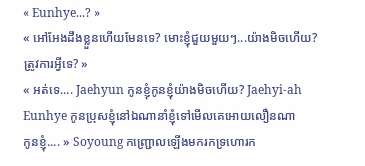« Eunhye...? »
« អៅអែងដឹងខ្លួនហេីយមែនទេ? មោះខ្ញុំជួយមួយៗ...យ៉ាងមិចហេីយ? ត្រូវការអ្វីទេ? »
« អត់ទេ.... Jaehyun កូនខ្ញុំកូនខ្ញុំយ៉ាងមិចហេីយ? Jaehyi-ah
Eunhye កូនប្រុសខ្ញុំនៅឯណានាំខ្ញុំទៅមេីលគេអោយលឿនណា
កូនខ្ញុំ.... » Soyoung កញ្រ្ជោលឡេីងមករកទ្រហោរក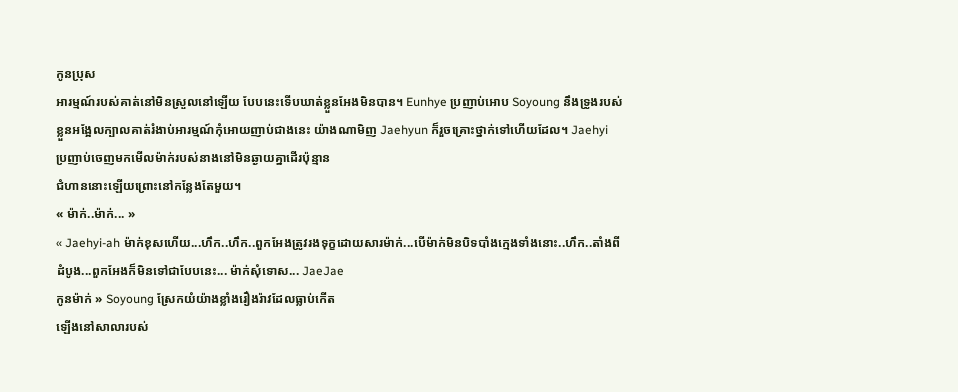កូនប្រុស
អារម្មណ៍របស់គាត់នៅមិនស្រួលនៅឡេីយ បែបនេះទេីបឃាត់ខ្លួនអែងមិនបាន។ Eunhye ប្រញាប់អោប Soyoung នឹងទ្រូងរបស់
ខ្លួនអង្អែលក្បាលគាត់រំងាប់អារម្មណ៍កុំអោយញាប់ជាងនេះ យ៉ាងណាមិញ Jaehyun ក៏រួចគ្រោះថ្នាក់ទៅហេីយដែល។ Jaehyi
ប្រញាប់ចេញមកមេីលម៉ាក់របស់នាងនៅមិនឆ្ងាយគ្នាដេីរប៉ុន្មាន
ជំហាននោះឡេីយព្រោះនៅកន្លែងតែមួយ។
« ម៉ាក់..ម៉ាក់... »
« Jaehyi-ah ម៉ាក់ខុសហេីយ...ហឹក..ហឹក..ពួកអែងត្រូវរងទុក្ខដោយសារម៉ាក់...បេីម៉ាក់មិនបិទបាំងក្មេងទាំងនោះ..ហឹក..តាំងពី
ដំបូង...ពួកអែងក៏មិនទៅជាបែបនេះ... ម៉ាក់សុំទោស... JaeJae
កូនម៉ាក់ » Soyoung ស្រែកយំយ៉ាងខ្លាំងរឿងរ៉ាវដែលធ្លាប់កេីត
ឡេីងនៅសាលារបស់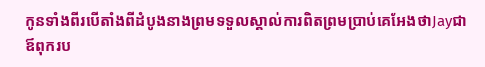កូនទាំងពីរបេីតាំងពីដំបូងនាងព្រមទទួលស្គាល់ការពិតព្រមប្រាប់គេអែងថាJayជាឪពុករប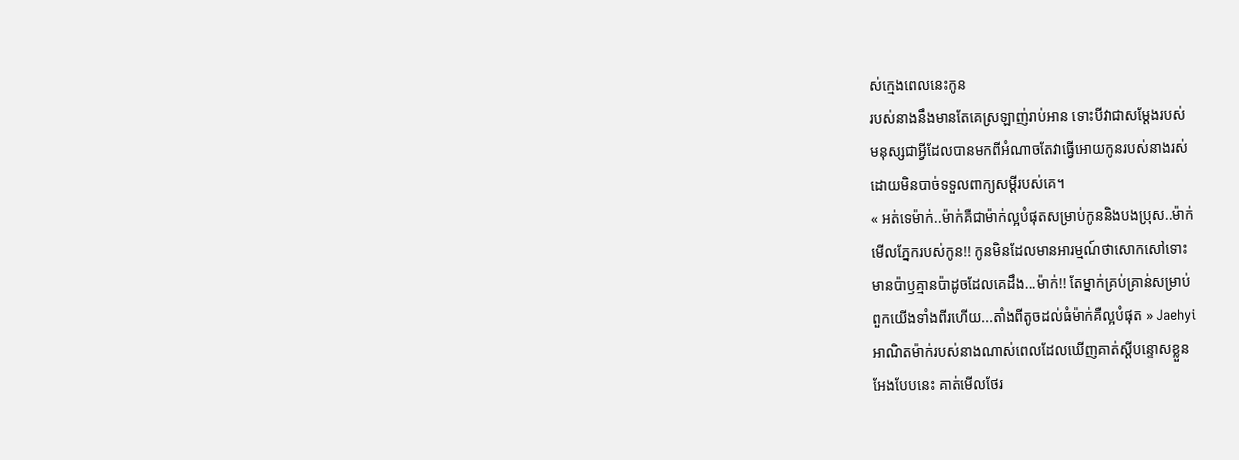ស់ក្មេងពេលនេះកូន
របស់នាងនឹងមានតែគេស្រឡាញ់រាប់អាន ទោះបីវាជាសម្តែងរបស់
មនុស្សជាអ្វីដែលបានមកពីអំណាចតែវាធ្វេីអោយកូនរបស់នាងរស់
ដោយមិនបាច់ទទួលពាក្យសម្តីរបស់គេ។
« អត់ទេម៉ាក់..ម៉ាក់គឺជាម៉ាក់ល្អបំផុតសម្រាប់កូននិងបងប្រុស..ម៉ាក់
មេីលភ្នែករបស់កូន!! កូនមិនដែលមានអារម្មណ៍ថាសោកសៅទោះ
មានប៉ាឫគ្មានប៉ាដូចដែលគេដឹង...ម៉ាក់!! តែម្នាក់គ្រប់គ្រាន់សម្រាប់
ពួកយេីងទាំងពីរហេីយ...តាំងពីតូចដល់ធំម៉ាក់គឺល្អបំផុត » Jaehyi
អាណិតម៉ាក់របស់នាងណាស់ពេលដែលឃេីញគាត់ស្តីបន្ទោសខ្លួន
អែងបែបនេះ គាត់មេីលថែរ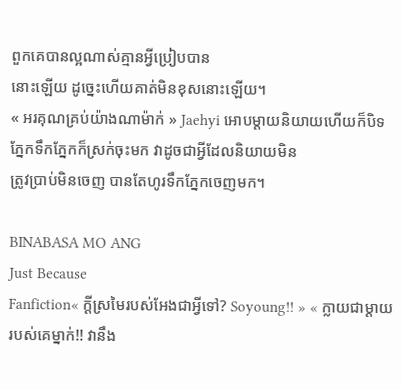ពួកគេបានល្អណាស់គ្មានអ្វីប្រៀបបាន
នោះឡេីយ ដូច្នេះហេីយគាត់មិនខុសនោះឡេីយ។
« អរគុណគ្រប់យ៉ាងណាម៉ាក់ » Jaehyi អោបម្តាយនិយាយហេីយក៏បិទភ្នែកទឹកភ្នែកក៏ស្រក់ចុះមក វាដូចជាអ្វីដែលនិយាយមិន
ត្រូវប្រាប់មិនចេញ បានតែហូរទឹកភ្នែកចេញមក។

BINABASA MO ANG
Just Because
Fanfiction« ក្តីស្រមៃរបស់អែងជាអ្វីទៅ? Soyoung!! » « ក្លាយជាម្តាយរបស់គេម្នាក់!! វានឹង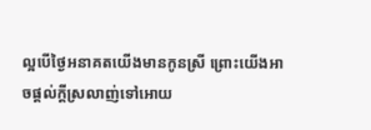ល្អបេីថ្ងៃអនាគតយេីងមានកូនស្រី ព្រោះយេីងអាចផ្ដល់ក្តីស្រលាញ់ទៅអោយ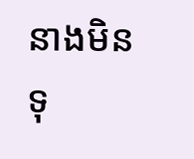នាងមិនទុ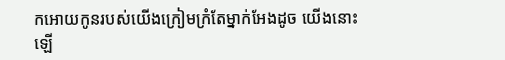កអោយកូនរបស់យេីងក្រៀមក្រំតែម្នាក់អែងដូច យេីងនោះឡេី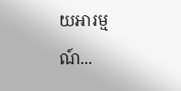យអារម្មណ៍...